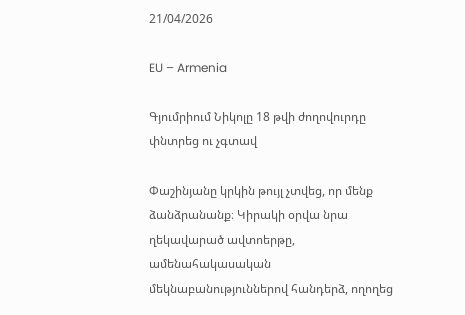21/04/2026

EU – Armenia

Գյումրիում Նիկոլը 18 թվի ժողովուրդը փնտրեց ու չգտավ

Փաշինյանը կրկին թույլ չտվեց, որ մենք ձանձրանանք։ Կիրակի օրվա նրա ղեկավարած ավտոերթը, ամենահակասական մեկնաբանություններով հանդերձ, ողողեց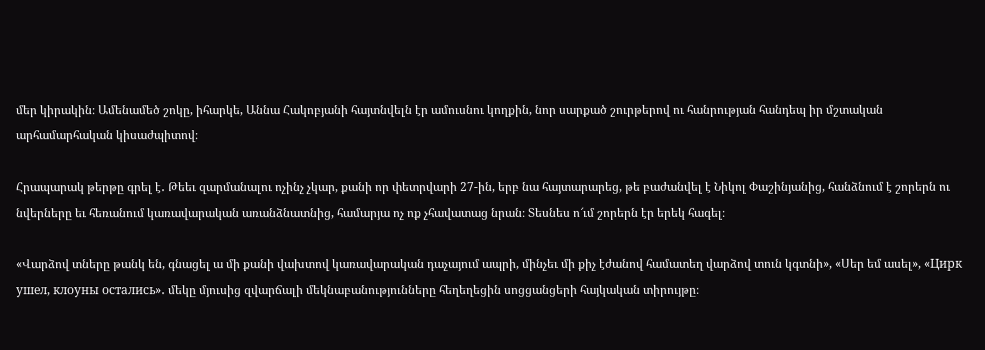մեր կիրակին։ Ամենամեծ շոկը, իհարկե, Աննա Հակոբյանի հայտնվելն էր ամուսնու կողքին, նոր սարքած շուրթերով ու հանրության հանդեպ իր մշտական արհամարհական կիսաժպիտով։

Հրապարակ թերթը գրել է․ Թեեւ զարմանալու ոչինչ չկար, քանի որ փետրվարի 27-ին, երբ նա հայտարարեց, թե բաժանվել է Նիկոլ Փաշինյանից, հանձնում է շորերն ու նվերները եւ հեռանում կառավարական առանձնատնից, համարյա ոչ ոք չհավատաց նրան։ Տեսնես ո՜ւմ շորերն էր երեկ հագել։

«Վարձով տները թանկ են, գնացել ա մի քանի վախտով կառավարական դաչայում ապրի, մինչեւ մի քիչ էժանով համատեղ վարձով տուն կգտնի», «Սեր եմ ասել», «Цирк ушел, клоуны остались»․ մեկը մյուսից զվարճալի մեկնաբանությունները հեղեղեցին սոցցանցերի հայկական տիրույթը։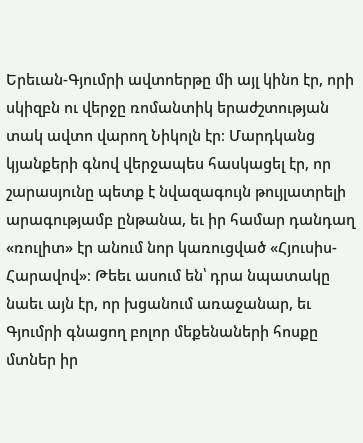Երեւան-Գյումրի ավտոերթը մի այլ կինո էր, որի սկիզբն ու վերջը ռոմանտիկ երաժշտության տակ ավտո վարող Նիկոլն էր։ Մարդկանց կյանքերի գնով վերջապես հասկացել էր, որ շարասյունը պետք է նվազագույն թույլատրելի արագությամբ ընթանա, եւ իր համար դանդաղ «ռուլիտ» էր անում նոր կառուցված «Հյուսիս-Հարավով»։ Թեեւ ասում են՝ դրա նպատակը նաեւ այն էր, որ խցանում առաջանար, եւ Գյումրի գնացող բոլոր մեքենաների հոսքը մտներ իր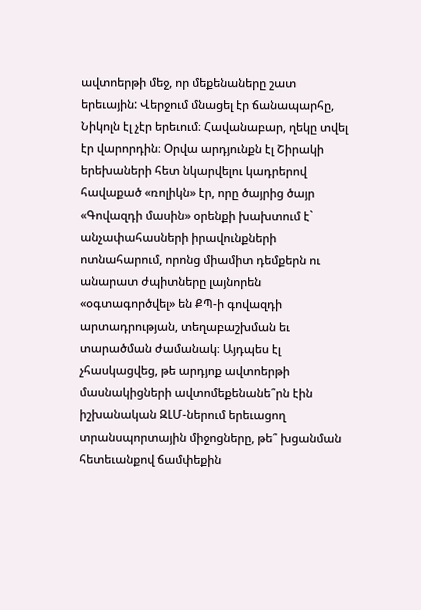ավտոերթի մեջ, որ մեքենաները շատ երեւային: Վերջում մնացել էր ճանապարհը, Նիկոլն էլ չէր երեւում։ Հավանաբար, ղեկը տվել էր վարորդին։ Օրվա արդյունքն էլ Շիրակի երեխաների հետ նկարվելու կադրերով հավաքած «ռոլիկն» էր, որը ծայրից ծայր «Գովազդի մասին» օրենքի խախտում է` անչափահասների իրավունքների ոտնահարում, որոնց միամիտ դեմքերն ու անարատ ժպիտները լայնորեն «օգտագործվել» են ՔՊ-ի գովազդի արտադրության, տեղաբաշխման եւ տարածման ժամանակ։ Այդպես էլ չհասկացվեց, թե արդյոք ավտոերթի մասնակիցների ավտոմեքենանե՞րն էին իշխանական ԶԼՄ-ներում երեւացող տրանսպորտային միջոցները, թե՞ խցանման հետեւանքով ճամփեքին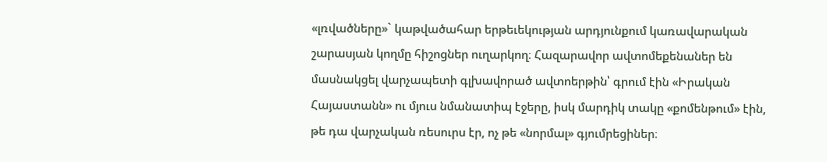«լռվածները»` կաթվածահար երթեւեկության արդյունքում կառավարական շարասյան կողմը հիշոցներ ուղարկող։ Հազարավոր ավտոմեքենաներ են մասնակցել վարչապետի գլխավորած ավտոերթին՝ գրում էին «Իրական Հայաստանն» ու մյուս նմանատիպ էջերը, իսկ մարդիկ տակը «քոմենթում» էին, թե դա վարչական ռեսուրս էր, ոչ թե «նորմալ» գյումրեցիներ։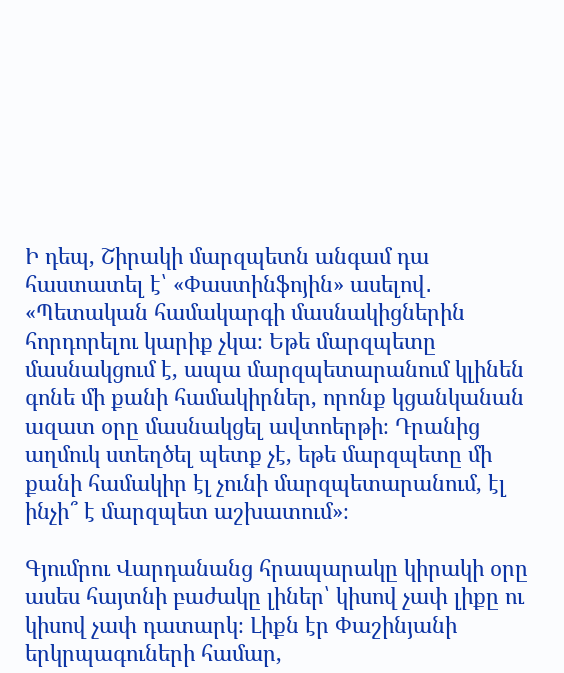Ի դեպ, Շիրակի մարզպետն անգամ դա հաստատել է՝ «Փաստինֆոյին» ասելով․ «Պետական համակարգի մասնակիցներին հորդորելու կարիք չկա։ Եթե մարզպետը մասնակցում է, ապա մարզպետարանում կլինեն գոնե մի քանի համակիրներ, որոնք կցանկանան ազատ օրը մասնակցել ավտոերթի։ Դրանից աղմուկ ստեղծել պետք չէ, եթե մարզպետը մի քանի համակիր էլ չունի մարզպետարանում, էլ ինչի՞ է մարզպետ աշխատում»։

Գյումրու Վարդանանց հրապարակը կիրակի օրը ասես հայտնի բաժակը լիներ՝ կիսով չափ լիքը ու կիսով չափ դատարկ։ Լիքն էր Փաշինյանի երկրպագուների համար,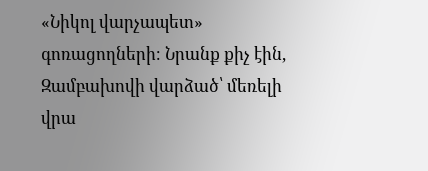«Նիկոլ վարչապետ» գոռացողների։ Նրանք քիչ էին, Զամբախովի վարձած՝ մեռելի վրա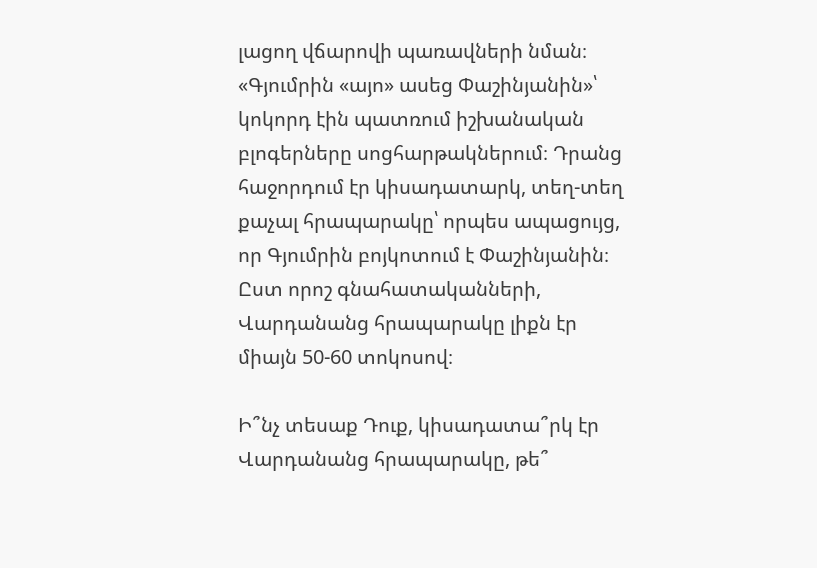լացող վճարովի պառավների նման։ «Գյումրին «այո» ասեց Փաշինյանին»՝ կոկորդ էին պատռում իշխանական բլոգերները սոցհարթակներում։ Դրանց հաջորդում էր կիսադատարկ, տեղ-տեղ քաչալ հրապարակը՝ որպես ապացույց, որ Գյումրին բոյկոտում է Փաշինյանին։ Ըստ որոշ գնահատականների, Վարդանանց հրապարակը լիքն էր միայն 50-60 տոկոսով։

Ի՞նչ տեսաք Դուք, կիսադատա՞րկ էր Վարդանանց հրապարակը, թե՞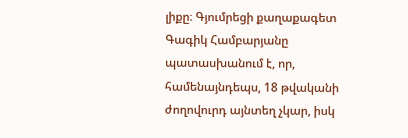լիքը։ Գյումրեցի քաղաքագետ Գագիկ Համբարյանը պատասխանում է, որ, համենայնդեպս, 18 թվականի ժողովուրդ այնտեղ չկար, իսկ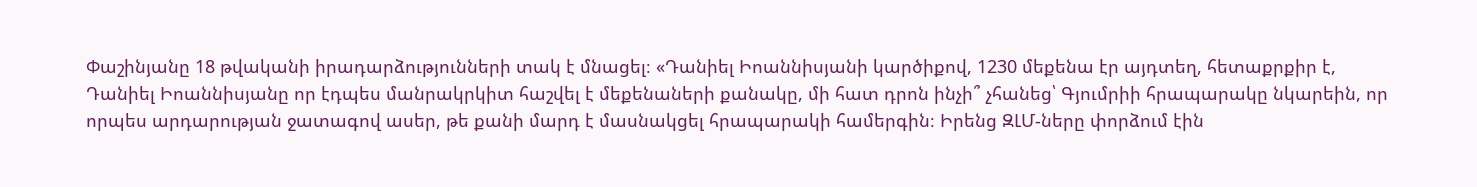Փաշինյանը 18 թվականի իրադարձությունների տակ է մնացել։ «Դանիել Իոաննիսյանի կարծիքով, 1230 մեքենա էր այդտեղ, հետաքրքիր է, Դանիել Իոաննիսյանը որ էդպես մանրակրկիտ հաշվել է մեքենաների քանակը, մի հատ դրոն ինչի՞ չհանեց՝ Գյումրիի հրապարակը նկարեին, որ որպես արդարության ջատագով ասեր, թե քանի մարդ է մասնակցել հրապարակի համերգին։ Իրենց ԶԼՄ-ները փորձում էին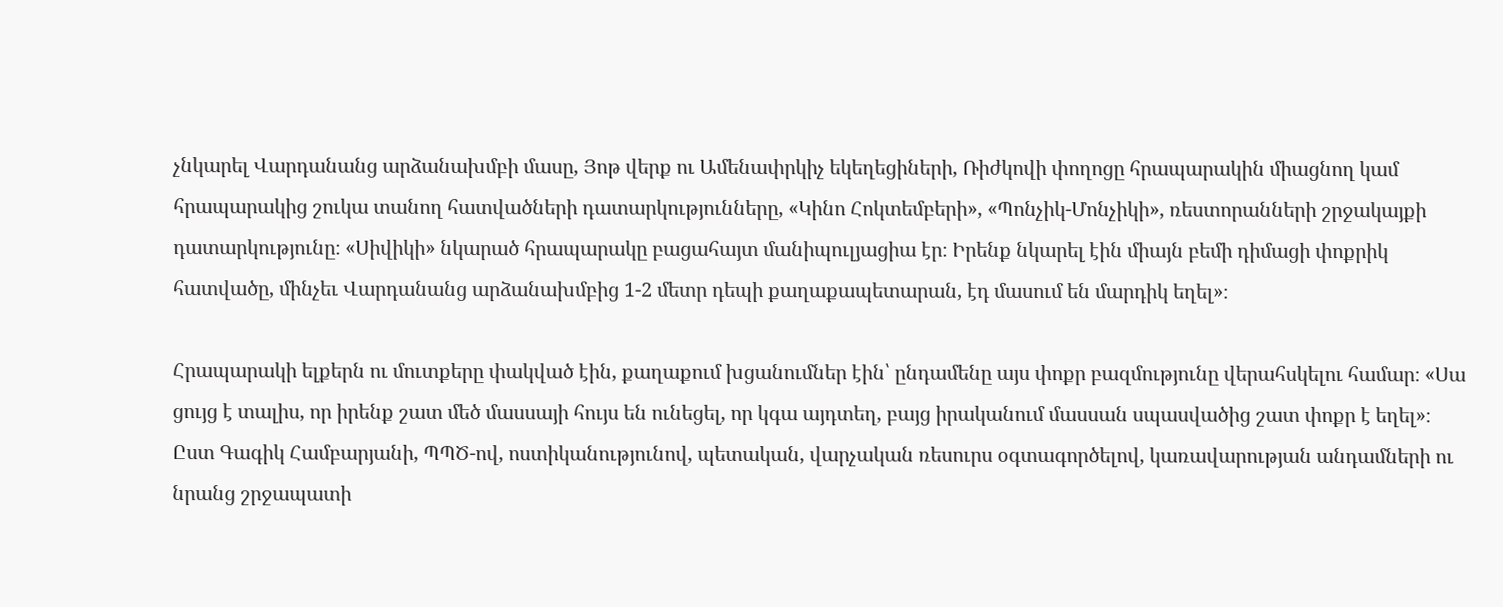չնկարել Վարդանանց արձանախմբի մասը, Յոթ վերք ու Ամենափրկիչ եկեղեցիների, Ռիժկովի փողոցը հրապարակին միացնող կամ հրապարակից շուկա տանող հատվածների դատարկությունները, «Կինո Հոկտեմբերի», «Պոնչիկ-Մոնչիկի», ռեստորանների շրջակայքի դատարկությունը։ «Սիվիկի» նկարած հրապարակը բացահայտ մանիպուլյացիա էր։ Իրենք նկարել էին միայն բեմի դիմացի փոքրիկ հատվածը, մինչեւ Վարդանանց արձանախմբից 1-2 մետր դեպի քաղաքապետարան, էդ մասում են մարդիկ եղել»։

Հրապարակի ելքերն ու մուտքերը փակված էին, քաղաքում խցանումներ էին՝ ընդամենը այս փոքր բազմությունը վերահսկելու համար։ «Սա ցույց է տալիս, որ իրենք շատ մեծ մասսայի հույս են ունեցել, որ կգա այդտեղ, բայց իրականում մասսան սպասվածից շատ փոքր է եղել»։ Ըստ Գագիկ Համբարյանի, ՊՊԾ-ով, ոստիկանությունով, պետական, վարչական ռեսուրս օգտագործելով, կառավարության անդամների ու նրանց շրջապատի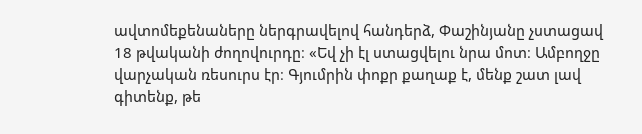ավտոմեքենաները ներգրավելով հանդերձ, Փաշինյանը չստացավ 18 թվականի ժողովուրդը։ «Եվ չի էլ ստացվելու նրա մոտ։ Ամբողջը վարչական ռեսուրս էր։ Գյումրին փոքր քաղաք է, մենք շատ լավ գիտենք, թե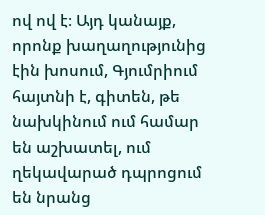ով ով է։ Այդ կանայք, որոնք խաղաղությունից էին խոսում, Գյումրիում հայտնի է, գիտեն, թե նախկինում ում համար են աշխատել, ում ղեկավարած դպրոցում են նրանց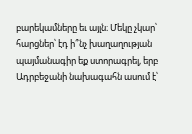բարեկամները եւ այլն։ Մեկը չկար՝ հարցներ՝ էդ ի՞նչ խաղաղության պայմանագիր եք ստորագրել, երբ Ադրբեջանի նախագահն ասում է՝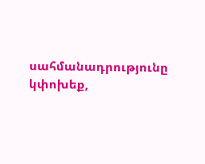սահմանադրությունը կփոխեք,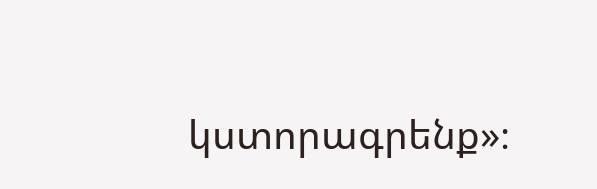կստորագրենք»։